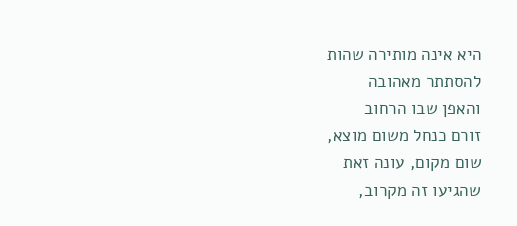היא אינה מותירה שהות
להסתתר מאהובה
והאפן שבו הרחוב
זורם כנחל משום מוצא,
שום מקום, עונה זאת
שהגיעו זה מקרוב,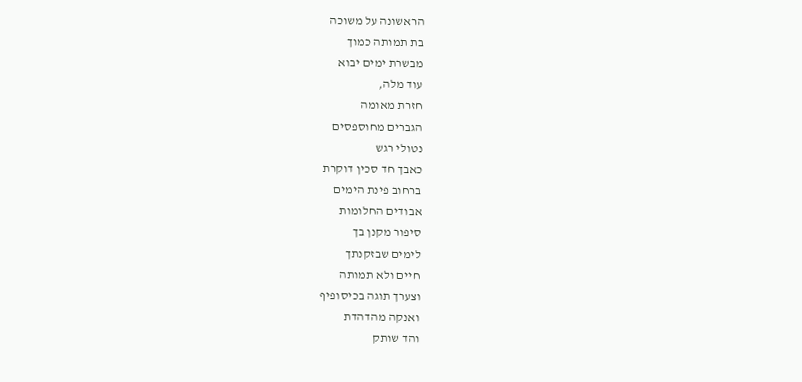הראשונה על משוכה
בת תמותה כמוך
מבשרת ימים יבוא
עוד מלה,
חזרת מאומה
הגברים מחוספסים
נטולי רגש
כאבך חד סכין דוקרת
ברחוב פינת הימים
אבודים החלומות
סיפור מקנן בך
לימים שבזקנתך
חיים ולא תמותה
וצערך תוגה בכיסופיף
ואנקה מהדהדת
והד שותק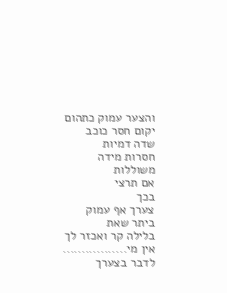והצער עמוק כתהום
יקום חסר כוכב
שדה דמיות
חסרות מידה
משוללות
אם תרצי
בכך
צערך אף עמוק
ביתר שאת
בלילה קר ואכזר לך
אין מי.................
לדבר בצערך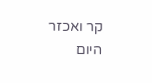קר ואכזר
היום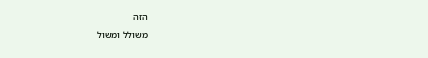הזה
משולל ומשול